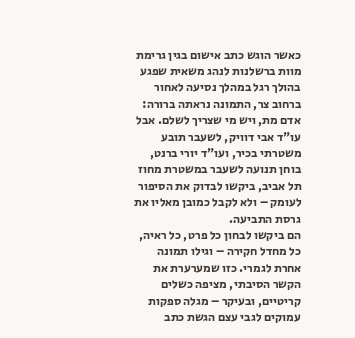כאשר הוגש כתב אישום בגין גרימת מוות ברשלנות לנהג משאית שפגע בהולך רגל במהלך נסיעה לאחור ברחוב צר, התמונה נראתה ברורה: אדם מת, ויש מי שצריך לשלם. אבל עו"ד אבי דוויק, לשעבר תובע משטרתי בכיר, ועו"ד יורי ברנט, בוחן תנועה לשעבר במשטרת מחוז תל אביב, ביקשו לבדוק את הסיפור לעומק – ולא לקבל כמובן מאליו את גרסת התביעה.
הם ביקשו לבחון כל פרט, כל ראיה, כל מחדל חקירה – וגילו תמונה אחרת לגמרי. כזו שמערערת את הקשר הסיבתי, מציפה כשלים קריטיים, ובעיקר – מגלה ספקות עמוקים לגבי עצם הגשת כתב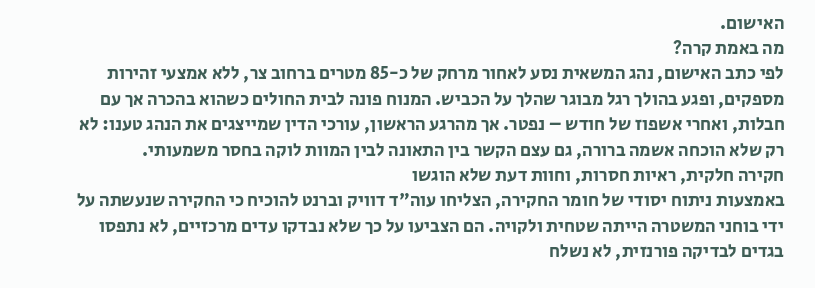האישום.
מה באמת קרה?
לפי כתב האישום, נהג המשאית נסע לאחור מרחק של כ-85 מטרים ברחוב צר, ללא אמצעי זהירות מספקים, ופגע בהולך רגל מבוגר שהלך על הכביש. המנוח פונה לבית החולים כשהוא בהכרה אך עם חבלות, ואחרי אשפוז של חודש – נפטר. אך מהרגע הראשון, עורכי הדין שמייצגים את הנהג טענו: לא רק שלא הוכחה אשמה ברורה, גם עצם הקשר בין התאונה לבין המוות לוקה בחסר משמעותי.
חקירה חלקית, ראיות חסרות, וחוות דעת שלא הוגשו
באמצעות ניתוח יסודי של חומר החקירה, הצליחו עוה"ד דוויק וברנט להוכיח כי החקירה שנעשתה על ידי בוחני המשטרה הייתה שטחית ולקויה. הם הצביעו על כך שלא נבדקו עדים מרכזיים, לא נתפסו בגדים לבדיקה פורנזית, לא נשלח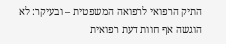התיק הרפואי לרפואה המשפטית – ובעיקר: לא הוגשה אף חוות דעת רפואית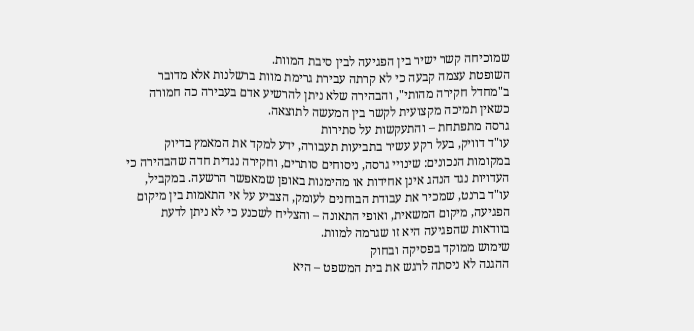שמוכיחה קשר ישיר בין הפגיעה לבין סיבת המוות.
השופטת עצמה קבעה כי לא קרתה עבירת גרימת מוות ברשלנות אלא מדובר ב"מחדל חקירה מהותי", והבהירה שלא ניתן להרשיע אדם בעבירה כה חמורה כשאין תמיכה מקצועית לקשר בין המעשה לתוצאה.
גרסה מתפתחת – והתעקשות על סתירות
עו"ד דוויק, בעל רקע עשיר בתביעות תעבורה, ידע למקד את המאמץ בדיוק במקומות הנכונים: שינויי גרסה, ניסוחים סותרים, וחקירה נגדית חדה שהבהירה כי העדויות נגד הנהג אינן אחידות או מהימנות באופן שמאפשר הרשעה. במקביל, עו"ד ברנט, שמכיר את עבודת הבוחנים לעומק, הצביע על אי התאמות בין מיקום הפגיעה, מיקום המשאית, ואופי התאונה – והצליח לשכנע כי לא ניתן לדעת בוודאות שהפגיעה היא זו שגרמה למוות.
שימוש ממוקד בפסיקה ובחוק
ההגנה לא ניסתה לרגש את בית המשפט – היא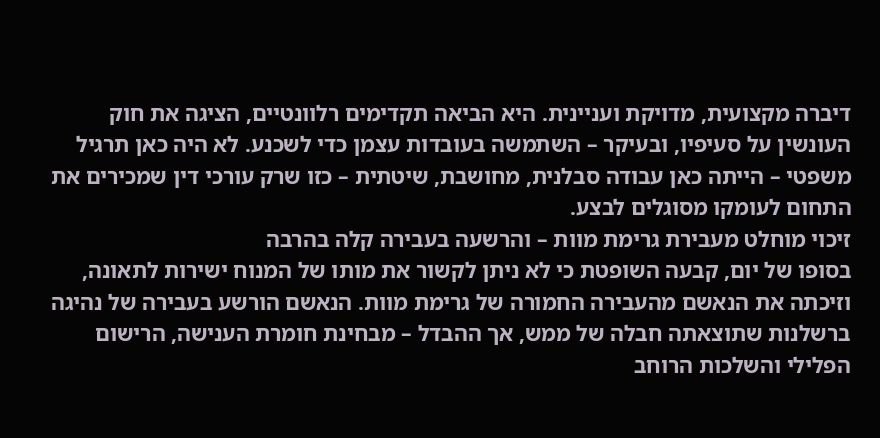דיברה מקצועית, מדויקת ועניינית. היא הביאה תקדימים רלוונטיים, הציגה את חוק העונשין על סעיפיו, ובעיקר – השתמשה בעובדות עצמן כדי לשכנע. לא היה כאן תרגיל משפטי – הייתה כאן עבודה סבלנית, מחושבת, שיטתית – כזו שרק עורכי דין שמכירים את התחום לעומקו מסוגלים לבצע.
זיכוי מוחלט מעבירת גרימת מוות – והרשעה בעבירה קלה בהרבה
בסופו של יום, קבעה השופטת כי לא ניתן לקשור את מותו של המנוח ישירות לתאונה, וזיכתה את הנאשם מהעבירה החמורה של גרימת מוות. הנאשם הורשע בעבירה של נהיגה ברשלנות שתוצאתה חבלה של ממש, אך ההבדל – מבחינת חומרת הענישה, הרישום הפלילי והשלכות הרוחב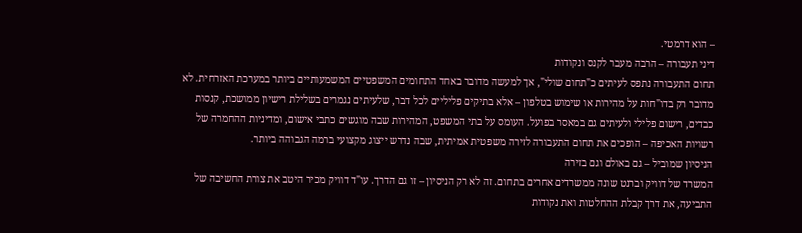– הוא דרמטי.
דיני תעבורה – הרבה מעבר לקנס ונקודות
תחום התעבורה נתפס לעיתים כ"תחום שולי", אך למעשה מדובר באחד התחומים המשפטיים המשמעותיים ביותר במערכת האזרחית. לא מדובר רק בדו"חות על מהירות או שימוש בטלפון – אלא בתיקים פליליים לכל דבר, שלעיתים נגמרים בשלילת רישיון ממושכת, קנסות כבדים, רישום פלילי ולעיתים גם במאסר בפועל. העומס על בתי המשפט, המהירות שבה מוגשים כתבי אישום, ומדיניות ההחמרה של רשויות האכיפה – הופכים את תחום התעבורה לזירה משפטית אמיתית, שבה נדרש ייצוג מקצועי ברמה הגבוהה ביותר.
הניסיון שמוביל – גם באולם וגם בזירה
המשרד של דוויק וברנט שונה ממשרדים אחרים בתחום. זה לא רק הניסיון – זו גם הדרך. עו"ד דוויק מכיר היטב את צורת החשיבה של התביעה, את דרך קבלת ההחלטות ואת נקודות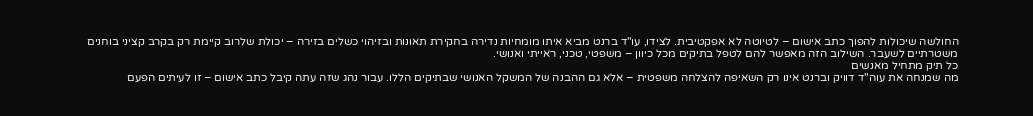החולשה שיכולות להפוך כתב אישום – לטיוטה לא אפקטיבית. לצידו, עו"ד ברנט מביא איתו מומחיות נדירה בחקירת תאונות ובזיהוי כשלים בזירה – יכולת שלרוב קיימת רק בקרב קציני בוחנים משטרתיים לשעבר. השילוב הזה מאפשר להם לטפל בתיקים מכל כיוון – משפטי, טכני, ראייתי ואנושי.
כל תיק מתחיל מאנשים
מה שמנחה את עוה"ד דוויק וברנט אינו רק השאיפה להצלחה משפטית – אלא גם ההבנה של המשקל האנושי שבתיקים הללו. עבור נהג שזה עתה קיבל כתב אישום – זו לעיתים הפעם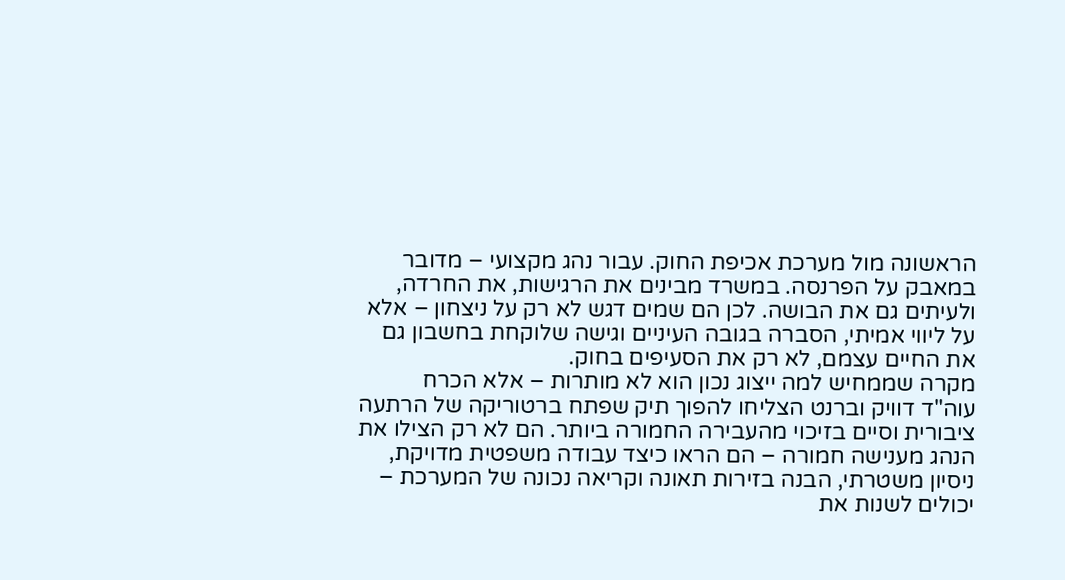הראשונה מול מערכת אכיפת החוק. עבור נהג מקצועי – מדובר במאבק על הפרנסה. במשרד מבינים את הרגישות, את החרדה, ולעיתים גם את הבושה. לכן הם שמים דגש לא רק על ניצחון – אלא על ליווי אמיתי, הסברה בגובה העיניים וגישה שלוקחת בחשבון גם את החיים עצמם, לא רק את הסעיפים בחוק.
מקרה שממחיש למה ייצוג נכון הוא לא מותרות – אלא הכרח
עוה"ד דוויק וברנט הצליחו להפוך תיק שפתח ברטוריקה של הרתעה ציבורית וסיים בזיכוי מהעבירה החמורה ביותר. הם לא רק הצילו את הנהג מענישה חמורה – הם הראו כיצד עבודה משפטית מדויקת, ניסיון משטרתי, הבנה בזירות תאונה וקריאה נכונה של המערכת – יכולים לשנות את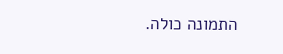התמונה כולה.